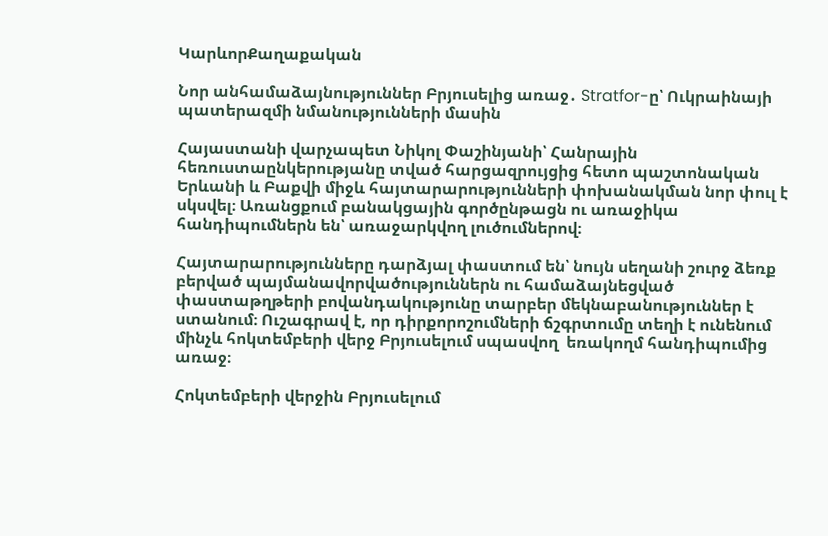ԿարևորՔաղաքական

Նոր անհամաձայնություններ Բրյուսելից առաջ․ Stratfor-ը՝ Ուկրաինայի պատերազմի նմանությունների մասին

Հայաստանի վարչապետ Նիկոլ Փաշինյանի՝ Հանրային հեռուստաընկերությանը տված հարցազրույցից հետո պաշտոնական Երևանի և Բաքվի միջև հայտարարությունների փոխանակման նոր փուլ է սկսվել։ Առանցքում բանակցային գործընթացն ու առաջիկա հանդիպումներն են՝ առաջարկվող լուծումներով։

Հայտարարությունները դարձյալ փաստում են՝ նույն սեղանի շուրջ ձեռք բերված պայմանավորվածություններն ու համաձայնեցված փաստաթղթերի բովանդակությունը տարբեր մեկնաբանություններ է ստանում։ Ուշագրավ է, որ դիրքորոշումների ճշգրտումը տեղի է ունենում մինչև հոկտեմբերի վերջ Բրյուսելում սպասվող  եռակողմ հանդիպումից  առաջ։

Հոկտեմբերի վերջին Բրյուսելում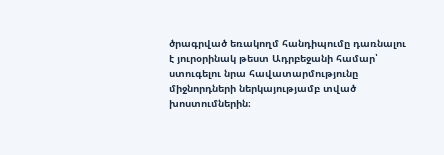ծրագրված եռակողմ հանդիպումը դառնալու է յուրօրինակ թեստ Ադրբեջանի համար՝ ստուգելու նրա հավատարմությունը միջնորդների ներկայությամբ տված խոստումներին։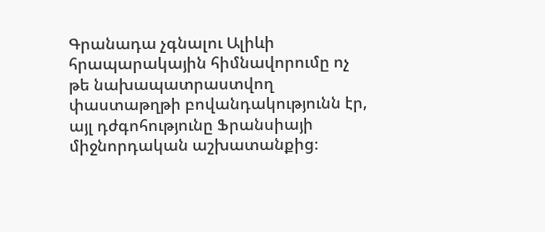Գրանադա չգնալու Ալիևի հրապարակային հիմնավորումը ոչ թե նախապատրաստվող փաստաթղթի բովանդակությունն էր, այլ դժգոհությունը Ֆրանսիայի միջնորդական աշխատանքից։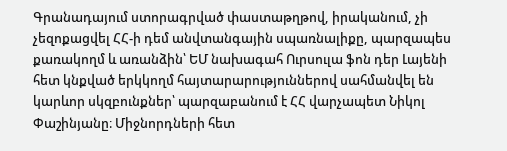Գրանադայում ստորագրված փաստաթղթով, իրականում, չի չեզոքացվել ՀՀ-ի դեմ անվտանգային սպառնալիքը, պարզապես քառակողմ և առանձին՝ ԵՄ նախագահ Ուրսուլա ֆոն դեր Լայենի հետ կնքված երկկողմ հայտարարություններով սահմանվել են կարևոր սկզբունքներ՝ պարզաբանում է ՀՀ վարչապետ Նիկոլ Փաշինյանը։ Միջնորդների հետ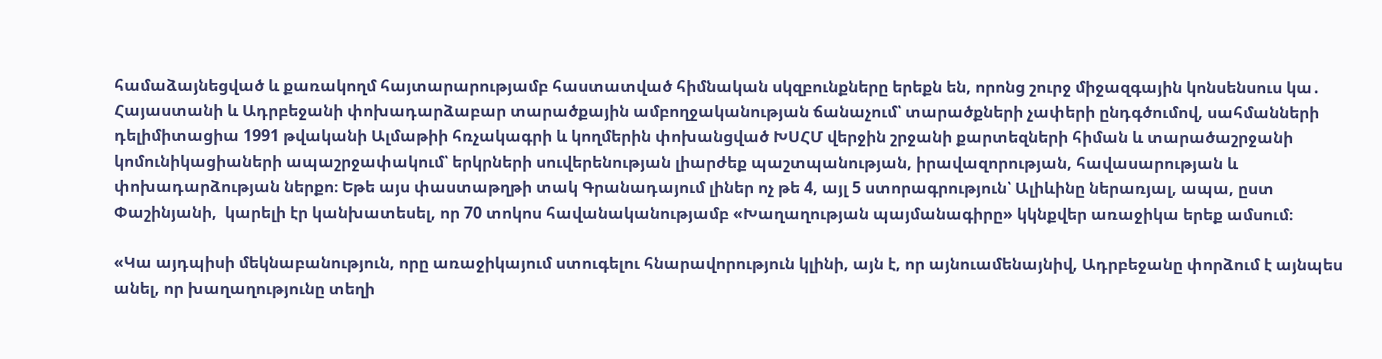համաձայնեցված և քառակողմ հայտարարությամբ հաստատված հիմնական սկզբունքները երեքն են, որոնց շուրջ միջազգային կոնսենսուս կա․ Հայաստանի և Ադրբեջանի փոխադարձաբար տարածքային ամբողջականության ճանաչում՝ տարածքների չափերի ընդգծումով, սահմանների դելիմիտացիա 1991 թվականի Ալմաթիի հռչակագրի և կողմերին փոխանցված ԽՍՀՄ վերջին շրջանի քարտեզների հիման և տարածաշրջանի կոմունիկացիաների ապաշրջափակում՝ երկրների սուվերենության լիարժեք պաշտպանության, իրավազորության, հավասարության և փոխադարձության ներքո։ Եթե այս փաստաթղթի տակ Գրանադայում լիներ ոչ թե 4, այլ 5 ստորագրություն՝ Ալիևինը ներառյալ, ապա, ըստ Փաշինյանի,  կարելի էր կանխատեսել, որ 70 տոկոս հավանականությամբ «Խաղաղության պայմանագիրը» կկնքվեր առաջիկա երեք ամսում։

«Կա այդպիսի մեկնաբանություն, որը առաջիկայում ստուգելու հնարավորություն կլինի, այն է, որ այնուամենայնիվ, Ադրբեջանը փորձում է այնպես անել, որ խաղաղությունը տեղի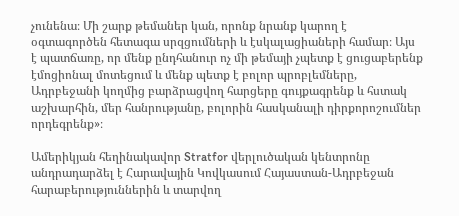չունենա։ Մի շարք թեմաներ կան, որոնք նրանք կարող է օգտագործեն հետագա սրզցումների և էսկալացիաների համար։ Այս է պատճառը, որ մենք ընդհանուր ոչ մի թեմայի չպետք է ցուցաբերենք էմոցիոնալ մոտեցում և մենք պետք է բոլոր պրոբլեմները, Ադրբեջանի կողմից բարձրացվող հարցերը գույքագրենք և հստակ աշխարհին, մեր հանրությանը, բոլորին հասկանալի դիրքորոշումներ որդեգրենք»։

Ամերիկյան հեղինակավոր Stratfor վերլուծական կենտրոնը անդրադարձել է Հարավային Կովկասում Հայաստան-Ադրբեջան հարաբերություններին և տարվող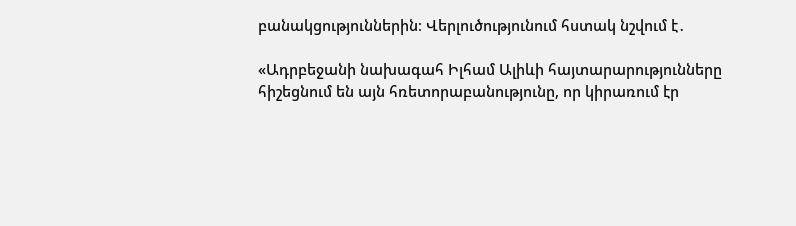բանակցություններին։ Վերլուծությունում հստակ նշվում է․

«Ադրբեջանի նախագահ Իլհամ Ալիևի հայտարարությունները հիշեցնում են այն հռետորաբանությունը, որ կիրառում էր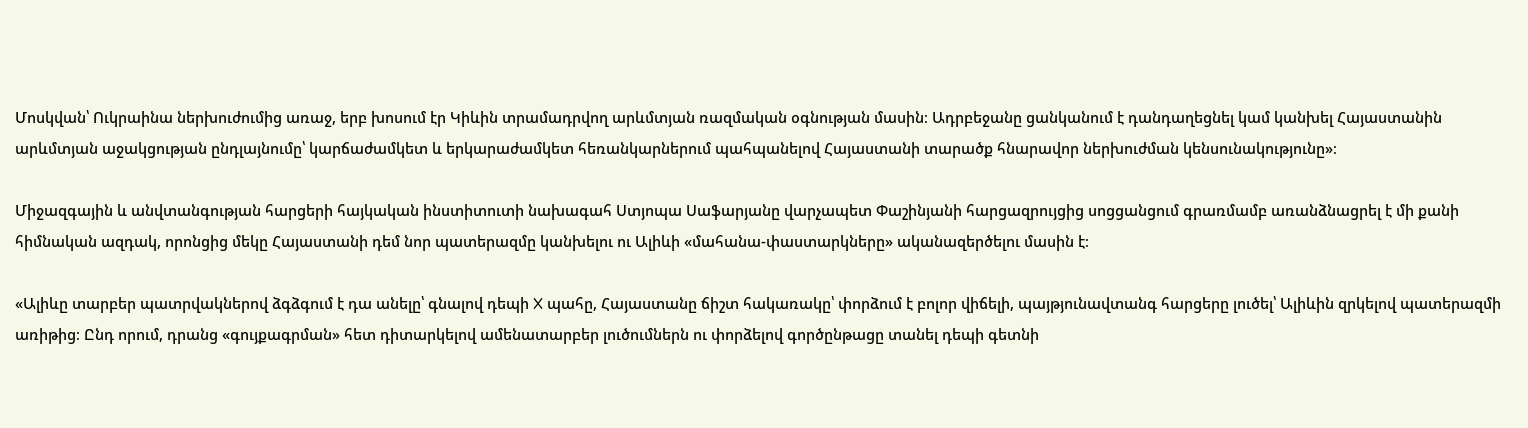Մոսկվան՝ Ուկրաինա ներխուժումից առաջ, երբ խոսում էր Կիևին տրամադրվող արևմտյան ռազմական օգնության մասին։ Ադրբեջանը ցանկանում է դանդաղեցնել կամ կանխել Հայաստանին արևմտյան աջակցության ընդլայնումը՝ կարճաժամկետ և երկարաժամկետ հեռանկարներում պահպանելով Հայաստանի տարածք հնարավոր ներխուժման կենսունակությունը»։

Միջազգային և անվտանգության հարցերի հայկական ինստիտուտի նախագահ Ստյոպա Սաֆարյանը վարչապետ Փաշինյանի հարցազրույցից սոցցանցում գրառմամբ առանձնացրել է մի քանի հիմնական ազդակ, որոնցից մեկը Հայաստանի դեմ նոր պատերազմը կանխելու ու Ալիևի «մահանա-փաստարկները» ականազերծելու մասին է։

«Ալիևը տարբեր պատրվակներով ձգձգում է դա անելը՝ գնալով դեպի X պահը, Հայաստանը ճիշտ հակառակը՝ փորձում է բոլոր վիճելի, պայթյունավտանգ հարցերը լուծել՝ Ալիևին զրկելով պատերազմի առիթից։ Ընդ որում, դրանց «գույքագրման» հետ դիտարկելով ամենատարբեր լուծումներն ու փորձելով գործընթացը տանել դեպի գետնի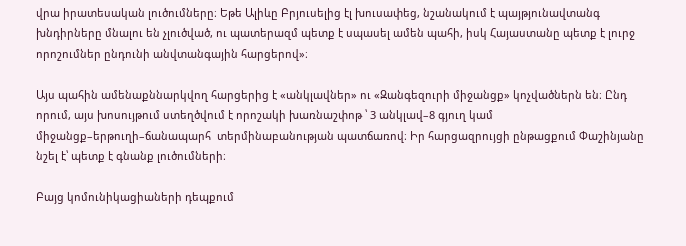վրա իրատեսական լուծումները։ Եթե Ալիևը Բրյուսելից էլ խուսափեց, նշանակում է պայթյունավտանգ խնդիրները մնալու են չլուծված, ու պատերազմ պետք է սպասել ամեն պահի, իսկ Հայաստանը պետք է լուրջ որոշումներ ընդունի անվտանգային հարցերով»։

Այս պահին ամենաքննարկվող հարցերից է «անկլավներ» ու «Զանգեզուրի միջանցք» կոչվածներն են։ Ընդ որում, այս խոսույթում ստեղծվում է որոշակի խառնաշփոթ ՝ 3 անկլավ–8 գյուղ կամ միջանցք–երթուղի–ճանապարհ  տերմինաբանության պատճառով։ Իր հարցազրույցի ընթացքում Փաշինյանը նշել է՝ պետք է գնանք լուծումների։

Բայց կոմունիկացիաների դեպքում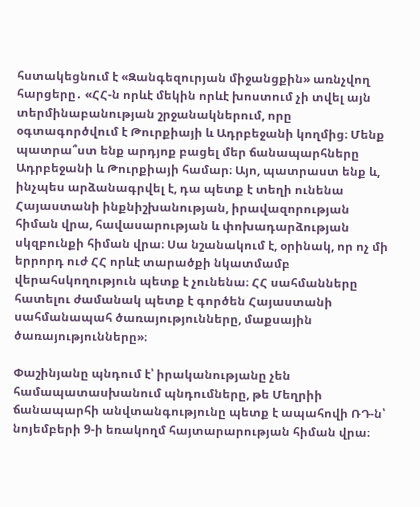հստակեցնում է «Զանգեզուրյան միջանցքին» առնչվող հարցերը․ «ՀՀ-ն որևէ մեկին որևէ խոստում չի տվել այն տերմինաբանության շրջանակներում, որը օգտագործվում է Թուրքիայի և Ադրբեջանի կողմից։ Մենք պատրա՞ստ ենք արդյոք բացել մեր ճանապարհները Ադրբեջանի և Թուրքիայի համար։ Այո, պատրաստ ենք և, ինչպես արձանագրվել է, դա պետք է տեղի ունենա Հայաստանի ինքնիշխանության, իրավազորության հիման վրա, հավասարության և փոխադարձության սկզբունքի հիման վրա։ Սա նշանակում է, օրինակ, որ ոչ մի երրորդ ուժ ՀՀ որևէ տարածքի նկատմամբ վերահսկողություն պետք է չունենա։ ՀՀ սահմանները հատելու ժամանակ պետք է գործեն Հայաստանի սահմանապահ ծառայությունները, մաքսային ծառայությունները»։

Փաշինյանը պնդում է՝ իրականությանը չեն համապատասխանում պնդումները, թե Մեղրիի ճանապարհի անվտանգությունը պետք է ապահովի ՌԴ-ն՝ նոյեմբերի 9-ի եռակողմ հայտարարության հիման վրա։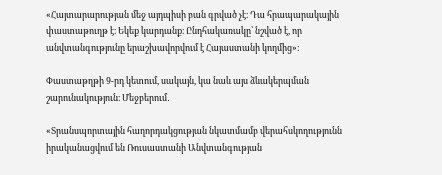«Հայտարարության մեջ այդպիսի բան գրված չէ։ Դա հրապարակային փաստաթուղթ է։ Եկեք կարդանք։ Ընդհակառակը՝ նշված է, որ անվտանգությունը երաշխավորվում է Հայաստանի կողմից»։

Փաստաթղթի 9-րդ կետում, սակայն, կա նաև այս ձևակերպման շարունակություն։ Մեջբերում․

«Տրանսպորտային հաղորդակցության նկատմամբ վերահսկողությունն իրականացվում են Ռուսաստանի Անվտանգության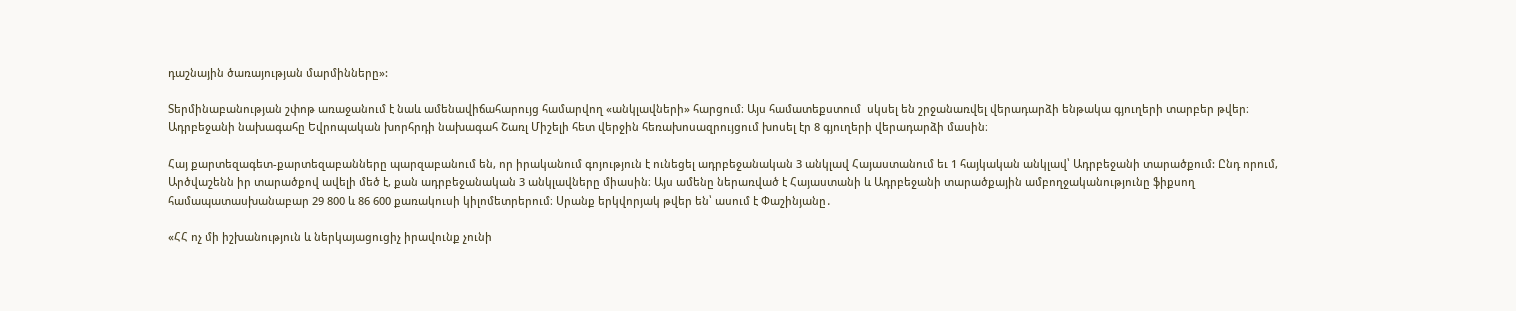դաշնային ծառայության մարմինները»:

Տերմինաբանության շփոթ առաջանում է նաև ամենավիճահարույց համարվող «անկլավների» հարցում։ Այս համատեքստում  սկսել են շրջանառվել վերադարձի ենթակա գյուղերի տարբեր թվեր։ Ադրբեջանի նախագահը Եվրոպական խորհրդի նախագահ Շառլ Միշելի հետ վերջին հեռախոսազրույցում խոսել էր 8 գյուղերի վերադարձի մասին։

Հայ քարտեզագետ-քարտեզաբանները պարզաբանում են, որ իրականում գոյություն է ունեցել ադրբեջանական 3 անկլավ Հայաստանում եւ 1 հայկական անկլավ՝ Ադրբեջանի տարածքում: Ընդ որում, Արծվաշենն իր տարածքով ավելի մեծ է, քան ադրբեջանական 3 անկլավները միասին։ Այս ամենը ներառված է Հայաստանի և Ադրբեջանի տարածքային ամբողջականությունը ֆիքսող համապատասխանաբար 29 800 և 86 600 քառակուսի կիլոմետրերում։ Սրանք երկվորյակ թվեր են՝ ասում է Փաշինյանը․

«ՀՀ ոչ մի իշխանություն և ներկայացուցիչ իրավունք չունի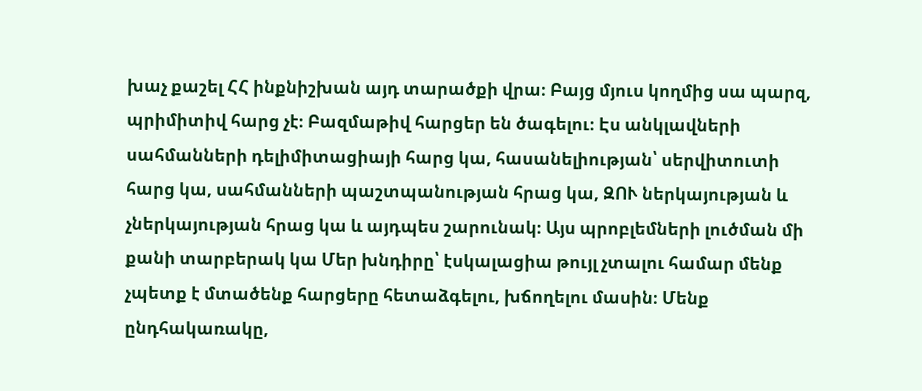խաչ քաշել ՀՀ ինքնիշխան այդ տարածքի վրա։ Բայց մյուս կողմից սա պարզ, պրիմիտիվ հարց չէ։ Բազմաթիվ հարցեր են ծագելու։ Էս անկլավների սահմանների դելիմիտացիայի հարց կա, հասանելիության՝ սերվիտուտի հարց կա, սահմանների պաշտպանության հրաց կա, ԶՈՒ ներկայության և չներկայության հրաց կա և այդպես շարունակ։ Այս պրոբլեմների լուծման մի քանի տարբերակ կա Մեր խնդիրը՝ էսկալացիա թույլ չտալու համար մենք չպետք է մտածենք հարցերը հետաձգելու, խճողելու մասին։ Մենք ընդհակառակը,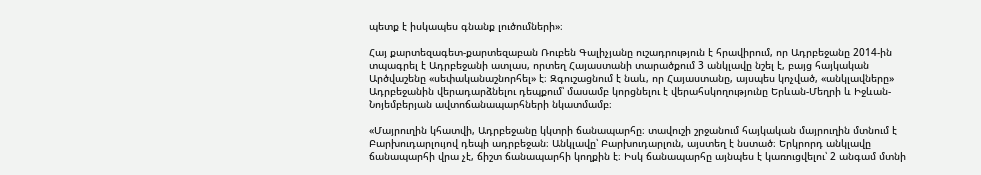պետք է իսկապես գնանք լուծումների»։

Հայ քարտեզագետ-քարտեզաբան Ռուբեն Գալիչյանը ուշադրություն է հրավիրում, որ Ադրբեջանը 2014-ին տպագրել է Ադրբեջանի ատլաս, որտեղ Հայաստանի տարածքում 3 անկլավը նշել է, բայց հայկական Արծվաշենը «սեփականաշնորհել» է։ Զգուշացնում է նաև, որ Հայաստանը, այսպես կոչված, «անկլավները» Ադրբեջանին վերադարձնելու դեպքում՝ մասամբ կորցնելու է վերահսկողությունը Երևան-Մեղրի և Իջևան-Նոյեմբերյան ավտոճանապարհների նկատմամբ։

«Մայրուղին կհատվի, Ադրբեջանը կկտրի ճանապարհը։ տավուշի շրջանում հայկական մայրուղին մտնում է Բարխուդարլույով դեպի ադրբեջան։ Անկլավը՝ Բարխուդարլուն, այստեղ է նստած։ Երկրորդ անկլավը ճանապարհի վրա չէ, ճիշտ ճանապարհի կողքին է։ Իսկ ճանապարհը այնպես է կառուցվելու՝ 2 անգամ մտնի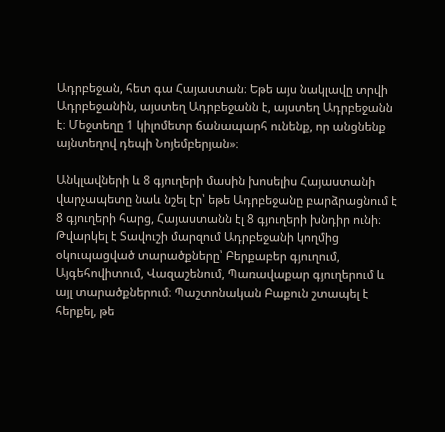Ադրբեջան, հետ գա Հայաստան։ Եթե այս նակլավը տրվի Ադրբեջանին, այստեղ Ադրբեջանն է, այստեղ Ադրբեջանն է։ Մեջտեղը 1 կիլոմետր ճանապարհ ունենք, որ անցնենք այնտեղով դեպի Նոյեմբերյան»։

Անկլավների և 8 գյուղերի մասին խոսելիս Հայաստանի վարչապետը նաև նշել էր՝ եթե Ադրբեջանը բարձրացնում է 8 գյուղերի հարց, Հայաստանն էլ 8 գյուղերի խնդիր ունի։ Թվարկել է Տավուշի մարզում Ադրբեջանի կողմից օկուպացված տարածքները՝ Բերքաբեր գյուղում, Այգեհովիտում, Վազաշենում, Պառավաքար գյուղերում և այլ տարածքներում։ Պաշտոնական Բաքուն շտապել է հերքել, թե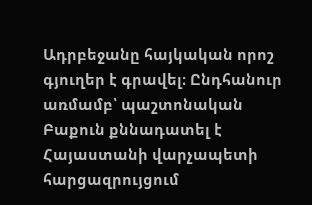Ադրբեջանը հայկական որոշ գյուղեր է գրավել։ Ընդհանուր առմամբ՝ պաշտոնական Բաքուն քննադատել է Հայաստանի վարչապետի հարցազրույցում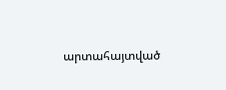արտահայտված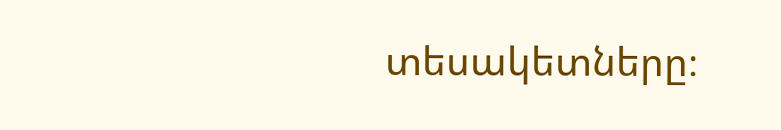տեսակետները։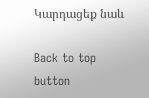Կարդացեք նաև

Back to top button